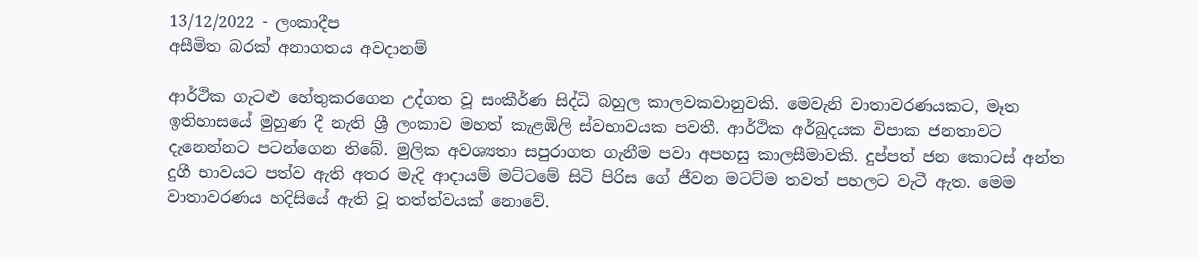13/12/2022 - ලංකාදීප
අසීමිත බරක් අනාගතය අවදානම්

ආර්ථික ගැටළු හේතුකරගෙන උද්ගත වූ සංකීර්ණ සිද්ධි බහුල කාලවකවානුවකි. මෙවැනි වාතාවරණයකට, මෑත ඉතිහාසයේ මුහුණ දී නැති ශ්‍රී ලංකාව මහත් කැළඹිලි ස්වභාවයක පවතී. ආර්ථික අර්බුදයක විපාක ජනතාවට දැනෙන්නට පටන්ගෙන තිබේ. මුලික අවශ්‍යතා සපුරාගත ගැනීම පවා අපහසු කාලසීමාවකි. දුප්පත් ජන කොටස් අන්ත දුගී භාවයට පත්ව ඇති අතර මැදි ආදායම් මට්ටමේ සිටි පිරිස ගේ ජීවන මටට්ම තවත් පහලට වැටී ඇත. මෙම වාතාවරණය හදිසියේ ඇති වූ තත්ත්වයක් නොවේ.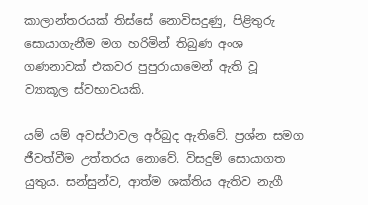කාලාන්තරයක් තිස්සේ නොවිසදුණු, පිළිතුරු සොයාගැනීම මග හරිමින් තිබුණ අංශ ගණනාවක් එකවර පුපුරායාමෙන් ඇති වූ ව්‍යාකූල ස්වභාවයකි.

යම් යම් අවස්ථාවල අර්බුද ඇතිවේ. ප්‍රශ්න සමග ජීවත්වීම උත්තරය නොවේ. විසදුම් සොයාගත යුතුය. සන්සුන්ව, ආත්ම ශක්තිය ඇතිව නැගී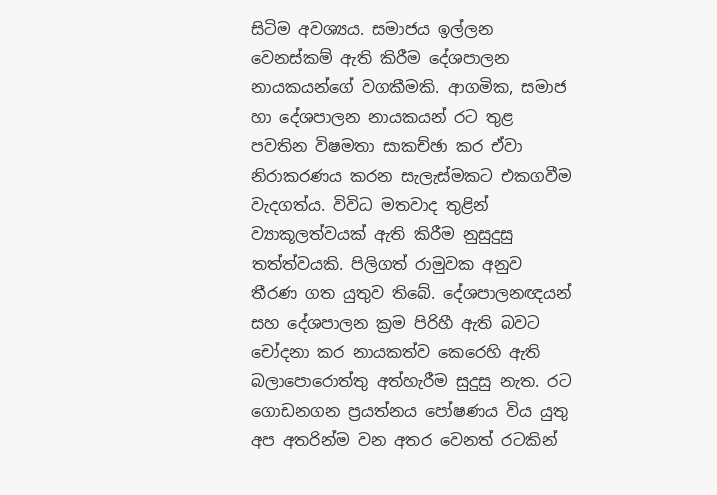සිටිම අවශ්‍යය. සමාජය ඉල්ලන වෙනස්කම් ඇති කිරීම දේශපාලන නායකයන්ගේ වගකීමකි. ආගමික, සමාජ හා දේශපාලන නායකයන් රට තුළ පවතින විෂමතා සාකච්ඡා කර ඒවා නිරාකරණය කරන සැලැස්මකට එකගවීම වැදගත්ය. විවිධ මතවාද තුළින් ව්‍යාකූලත්වයක් ඇති කිරීම නුසුදුසු තත්ත්වයකි. පිලිගත් රාමුවක අනුව තීරණ ගත යුතුව තිබේ. දේශපාලනඥයන් සහ දේශපාලන ක්‍රම පිරිහී ඇති බවට චෝදනා කර නායකත්ව කෙරෙහි ඇති බලාපොරොත්තු අත්හැරීම සුදුසු නැත. රට ගොඩනගන ප්‍රයත්නය පෝෂණය විය යුතු අප අතරින්ම වන අතර වෙනත් රටකින්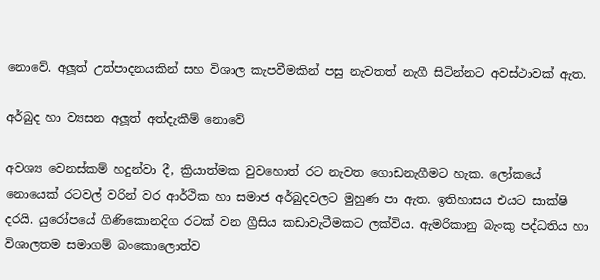නොවේ. අලූත් උත්පාදනයකින් සහ විශාල කැපවීමකින් පසු නැවතත් නැගී සිටින්නට අවස්ථාවක් ඇත.

අර්බුද හා ව්‍යසන අලූත් අත්දැකීම් නොවේ

අවශ්‍ය වෙනස්කම් හදුන්වා දී, ක්‍රියාත්මක වුවහොත් රට නැවත ගොඩනැගීමට හැක. ලෝකයේ නොයෙක් රටවල් වරින් වර ආර්ථික හා සමාජ අර්බුදවලට මුහුණ පා ඇත. ඉතිහාසය එයට සාක්ෂි දරයි. යුරෝපයේ ගිණිකොනදිග රටක් වන ග්‍රීසිය කඩාවැටීමකට ලක්විය. ඇමරිකානු බැංකු පද්ධතිය හා විශාලතම සමාගම් බංකොලොත්ව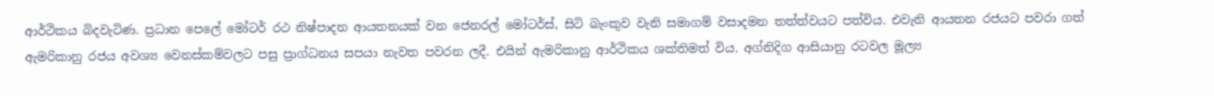ආර්ථිකය බිදවැටිණ. ප්‍රධාන පෙලේ මෝටර් රථ නිෂ්පාදන ආයතනයක් වන ජෙනරල් මෝටර්ස්, සිටි බැංකුව වැනි සමාගම් වසාදමන තත්ත්වයට පත්විය. එවැනි ආයතන රජයට පවරා ගත් ඇමරිකානු රජය අවශ්‍ය වෙනස්කම්වලට පසු ප්‍රාග්ධනය සපයා නැවත පවරන ලදී. එයින් ඇමරිකානු ආර්ථිකය ශක්තිමත් විය. අග්නිදිග ආසියානු රටවල මූල්‍ය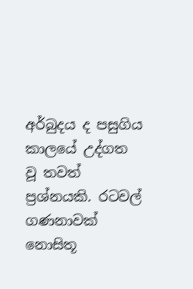අර්බුදය ද පසුගිය කාලයේ උද්ගත වූ තවත් ප්‍රශ්නයකි. රටවල් ගණනාවක් නොසිතූ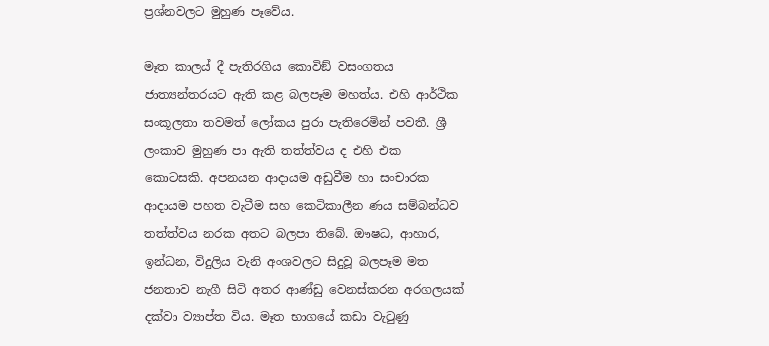ප්‍රශ්නවලට මුහුණ පෑවේය.

මෑත කාලය් දී පැතිරගිය කොවිඞ් වසංගතය ජාත්‍යන්තරයට ඇති කළ බලපෑම මහත්ය. එහි ආර්ථික සංකූලතා තවමත් ලෝකය පුරා පැතිරෙමින් පවතී. ශ්‍රී ලංකාව මුහුණ පා ඇති තත්ත්වය ද එහි එක කොටසකි. අපනයන ආදායම අඩුවීම හා සංචාරක ආදායම පහත වැටීම සහ කෙටිකාලීන ණය සම්බන්ධව තත්ත්වය නරක අතට බලපා තිබේ. ඖෂධ, ආහාර, ඉන්ධන, විදුලිය වැනි අංශවලට සිදුවූ බලපෑම මත ජනතාව නැගී සිටි අතර ආණ්ඩු වෙනස්කරන අරගලයක් දක්වා ව්‍යාප්ත විය. මෑත භාගයේ කඩා වැටුණු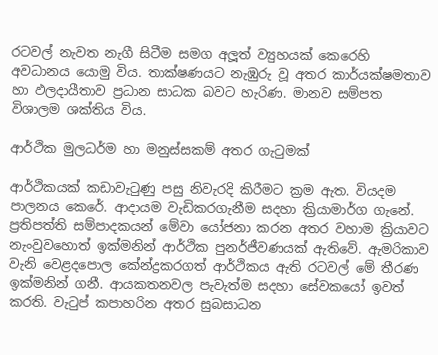රටවල් නැවත නැගී සිටීම සමග අලූත් ව්‍යුහයක් කෙරෙහි අවධානය යොමු විය. තාක්ෂණයට නැඹුරු වූ අතර කාර්යක්ෂමතාව හා ඵලදායීතාව ප්‍රධාන සාධක බවට හැරිණ. මානව සම්පත විශාලම ශක්තිය විය.

ආර්ථික මුලධර්ම හා මනුස්සකම් අතර ගැටුමක්

ආර්ථිකයක් කඩාවැටුණු පසු නිවැරදි කිරීමට ක්‍රම ඇත. වියදම පාලනය කෙරේ. ආදායම වැඩිකරගැනීම සදහා ක්‍රියාමාර්ග ගැනේ. ප්‍රතිපත්ති සම්පාදකයන් මේවා යෝජනා කරන අතර වහාම ක්‍රියාවට නැංවුවහොත් ඉක්මනින් ආර්ථික පුනර්ජීවණයක් ඇතිවේ. ඇමරිකාව වැනි වෙළදපොල කේන්ද්‍රකරගත් ආර්ථිකය ඇති රටවල් මේ තීරණ ඉක්මනින් ගනී. ආයකතනවල පැවැත්ම සදහා සේවකයෝ ඉවත් කරති. වැටුප් කපාහරින අතර සුබසාධන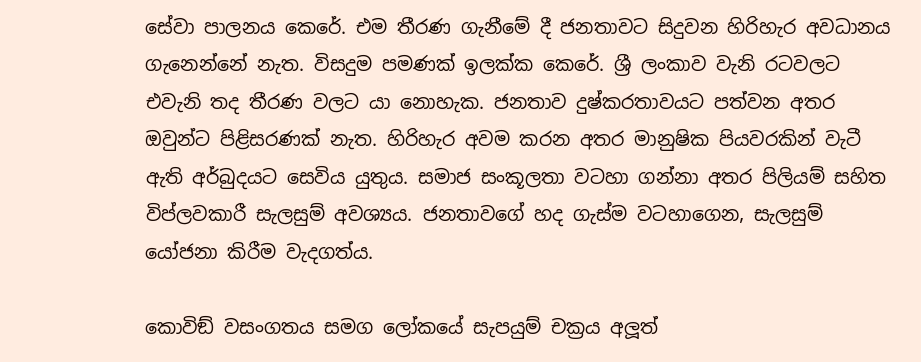සේවා පාලනය කෙරේ. එම තීරණ ගැනීමේ දී ජනතාවට සිදුවන හිරිහැර අවධානය ගැනෙන්නේ නැත. විසදුම පමණක් ඉලක්ක කෙරේ. ශ්‍රී ලංකාව වැනි රටවලට එවැනි තද තීරණ වලට යා නොහැක. ජනතාව දුෂ්කරතාවයට පත්වන අතර ඔවුන්ට පිළිසරණක් නැත. හිරිහැර අවම කරන අතර මානුෂික පියවරකින් වැටී ඇති අර්බුදයට සෙවිය යුතුය. සමාජ සංකූලතා වටහා ගන්නා අතර පිලියම් සහිත විප්ලවකාරී සැලසුම් අවශ්‍යය. ජනතාවගේ හද ගැස්ම වටහාගෙන, සැලසුම් යෝජනා කිරීම වැදගත්ය.

කොවිඞ් වසංගතය සමග ලෝකයේ සැපයුම් චක්‍රය අලූත්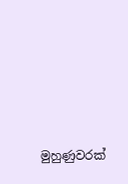මුහුණුවරක්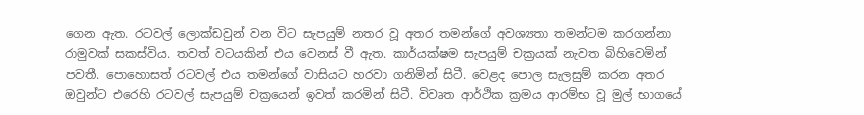ගෙන ඇත. රටවල් ලොක්ඩවුන් වන විට සැපයුම් නතර වූ අතර තමන්ගේ අවශ්‍යතා තමන්ටම කරගන්නා රාමුවක් සකස්විය. තවත් වටයකින් එය වෙනස් වී ඇත. කාර්යක්ෂම සැපයුම් චක්‍රයක් නැවත බිහිවෙමින් පවතී. පොහොසත් රටවල් එය තමන්ගේ වාසියට හරවා ගනිමින් සිටී. වෙළද පොල සැලසුම් කරන අතර ඔවුන්ට එරෙහි රටවල් සැපයුම් චක්‍රයෙන් ඉවත් කරමින් සිටී. විවෘත ආර්ථික ක්‍රමය ආරම්භ වූ මුල් භාගයේ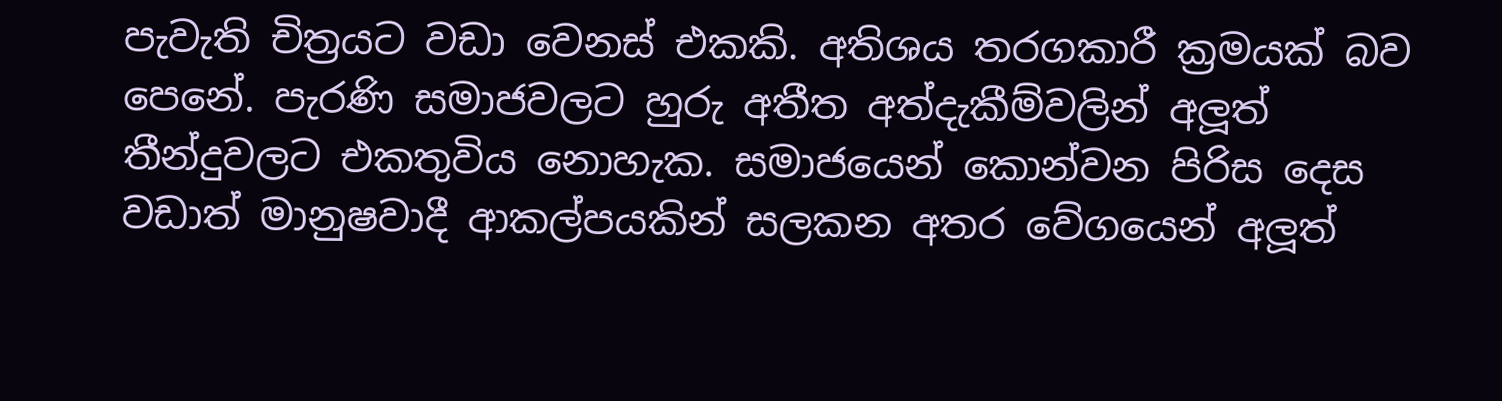පැවැති චිත්‍රයට වඩා වෙනස් එකකි. අතිශය තරගකාරී ක්‍රමයක් බව පෙනේ. පැරණි සමාජවලට හුරු අතීත අත්දැකීම්වලින් අලූත් තීන්දුවලට එකතුවිය නොහැක. සමාජයෙන් කොන්වන පිරිස දෙස වඩාත් මානුෂවාදී ආකල්පයකින් සලකන අතර වේගයෙන් අලූත්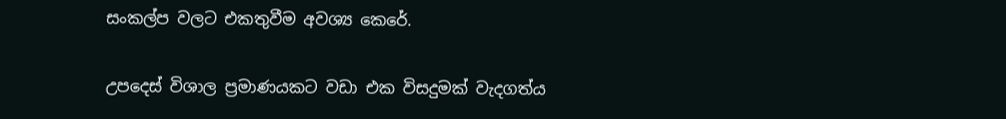සංකල්ප වලට එකතුවීම අවශ්‍ය කෙරේ.

උපදෙස් විශාල ප්‍රමාණයකට වඩා එක විසදුමක් වැදගත්ය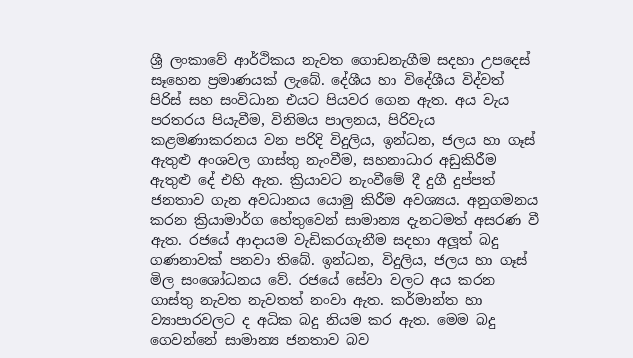ශ්‍රී ලංකාවේ ආර්ථිකය නැවත ගොඩනැගීම සදහා උපදෙස් සෑහෙන ප්‍රමාණයක් ලැබේ. දේශීය හා විදේශීය විද්වත් පිරිස් සහ සංවිධාන එයට පියවර ගෙන ඇත. අය වැය පරතරය පියැවීම, විනිමය පාලනය, පිරිවැය කළමණාකරනය වන පරිදි විදුලිය, ඉන්ධන, ජලය හා ගෑස් ඇතුළු අංශවල ගාස්තු නැංවීම, සහනාධාර අඩුකිරීම ඇතුළු දේ එහි ඇත. ක්‍රියාවට නැංවීමේ දී දුගී දුප්පත් ජනතාව ගැන අවධානය යොමු කිරීම අවශ්‍යය. අනුගමනය කරන ක්‍රියාමාර්ග හේතුවෙන් සාමාන්‍ය දැනටමත් අසරණ වී ඇත. රජයේ ආදායම වැඩිකරගැනීම සදහා අලූත් බදු ගණනාවක් පනවා තිබේ. ඉන්ධන, විදුලිය, ජලය හා ගෑස් මිල සංශෝධනය වේ. රජයේ සේවා වලට අය කරන ගාස්තු නැවත නැවතත් නංවා ඇත. කර්මාන්ත හා ව්‍යාපාරවලට ද අධික බදු නියම කර ඇත. මෙම බදු ගෙවන්නේ සාමාන්‍ය ජනතාව බව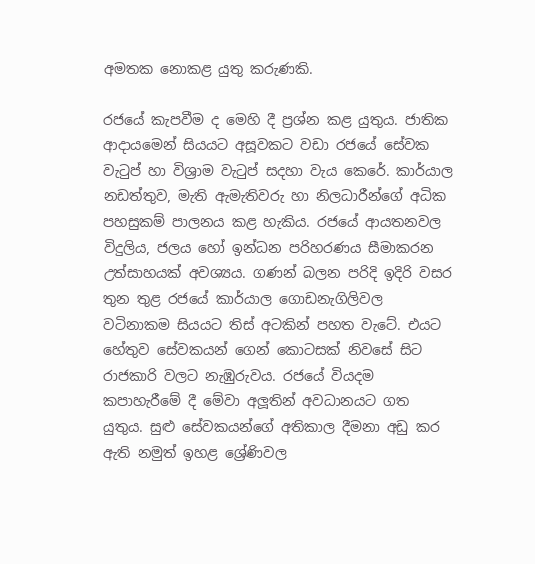අමතක නොකළ යුතු කරුණකි.

රජයේ කැපවීම ද මෙහි දී ප්‍රශ්න කළ යුතුය. ජාතික ආදායමෙන් සියයට අසූවකට වඩා රජයේ සේවක වැටුප් හා විශ්‍රාම වැටුප් සදහා වැය කෙරේ. කාර්යාල නඩත්තුව, මැති ඇමැතිවරු හා නිලධාරීන්ගේ අධික පහසුකම් පාලනය කළ හැකිය. රජයේ ආයතනවල විදුලිය, ජලය හෝ ඉන්ධන පරිහරණය සීමාකරන උත්සාහයක් අවශ්‍යය. ගණන් බලන පරිදි ඉදිරි වසර තුන තුළ රජයේ කාර්යාල ගොඩනැගිලිවල වටිනාකම සියයට තිස් අටකින් පහත වැටේ. එයට හේතුව සේවකයන් ගෙන් කොටසක් නිවසේ සිට රාජකාරි වලට නැඹුරුවය. රජයේ වියදම කපාහැරීමේ දී මේවා අලූතින් අවධානයට ගත යුතුය. සුළු සේවකයන්ගේ අතිකාල දීමනා අඩු කර ඇති නමුත් ඉහළ ශ්‍රේණිවල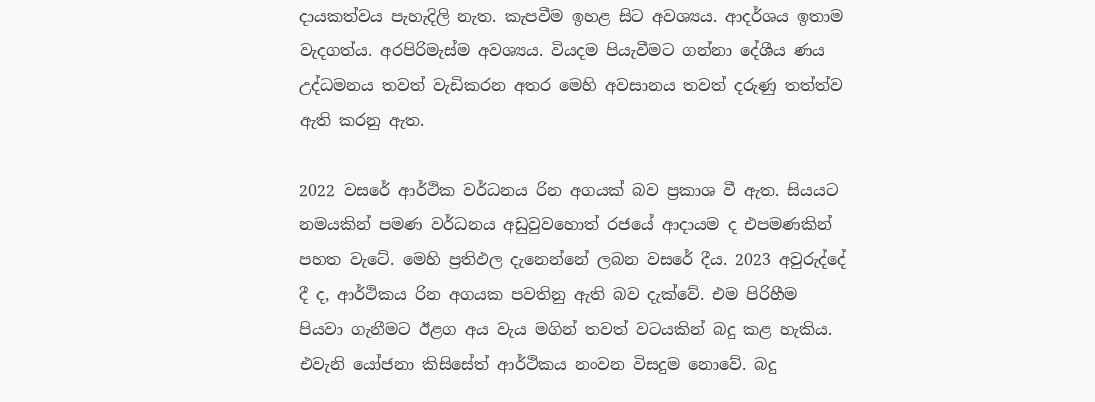දායකත්වය පැහැදිලි නැත. කැපවීම ඉහළ සිට අවශ්‍යය. ආදර්ශය ඉතාම වැදගත්ය. අරපිරිමැස්ම අවශ්‍යය. වියදම පියැවීමට ගන්නා දේශීය ණය උද්ධමනය තවත් වැඩිකරන අතර මෙහි අවසානය තවත් දරුණු තත්ත්ව ඇති කරනු ඇත.

2022 වසරේ ආර්ථික වර්ධනය රින අගයක් බව ප්‍රකාශ වී ඇත. සියයට නමයකින් පමණ වර්ධනය අඩුවුවහොත් රජයේ ආදායම ද එපමණකින් පහත වැටේ. මෙහි ප්‍රතිඵල දැනෙන්නේ ලබන වසරේ දීය. 2023 අවුරුද්දේ දී ද, ආර්ථිකය රින අගයක පවතිනු ඇති බව දැක්වේ. එම පිරිහීම පියවා ගැනීමට ඊළග අය වැය මගින් තවත් වටයකින් බදු කළ හැකිය. එවැනි යෝජනා කිසිසේත් ආර්ථිකය නංවන විසදුම නොවේ. බදු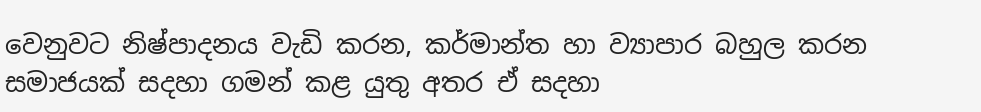වෙනුවට නිෂ්පාදනය වැඩි කරන, කර්මාන්ත හා ව්‍යාපාර බහුල කරන සමාජයක් සදහා ගමන් කළ යුතු අතර ඒ සදහා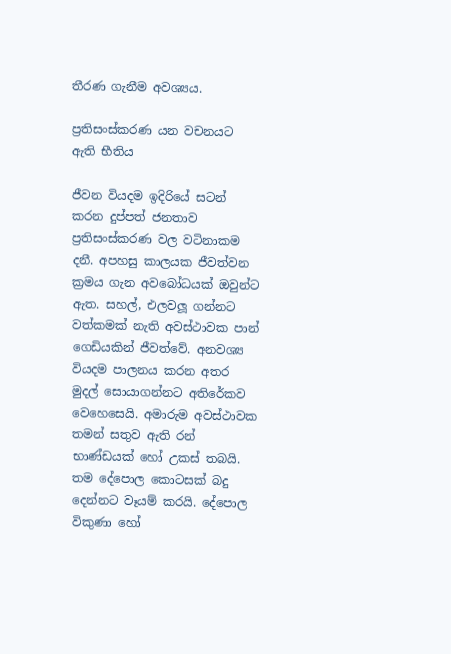තීරණ ගැනීම අවශ්‍යය.

ප්‍රතිසංස්කරණ යන වචනයට ඇති භීතිය

ජීවන වියදම ඉදිරියේ සටන් කරන දුප්පත් ජනතාව ප්‍රතිසංස්කරණ වල වටිනාකම දනී. අපහසු කාලයක ජීවත්වන ක්‍රමය ගැන අවබෝධයක් ඔවුන්ට ඇත. සහල්, එලවලූ ගන්නට වත්කමක් නැති අවස්ථාවක පාන් ගෙඩියකින් ජීවත්වේ. අනවශ්‍ය වියදම පාලනය කරන අතර මුදල් සොයාගන්නට අතිරේකව වෙහෙසෙයි. අමාරුම අවස්ථාවක තමන් සතුව ඇති රන් භාණ්ඩයක් හෝ උකස් තබයි. තම දේපොල කොටසක් බදු දෙන්නට වෑයම් කරයි. දේපොල විකුණා හෝ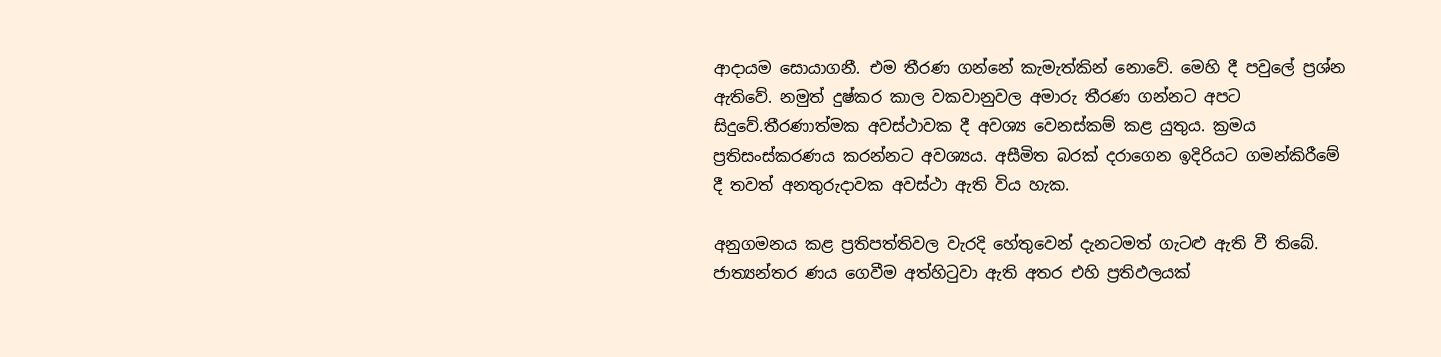ආදායම සොයාගනී. එම තීරණ ගන්නේ කැමැත්කින් නොවේ. මෙහි දී පවුලේ ප්‍රශ්න ඇතිවේ. නමුත් දුෂ්කර කාල වකවානුවල අමාරු තීරණ ගන්නට අපට සිදුවේ.තීරණාත්මක අවස්ථාවක දී අවශ්‍ය වෙනස්කම් කළ යුතුය. ක්‍රමය ප්‍රතිසංස්කරණය කරන්නට අවශ්‍යය. අසීමිත බරක් දරාගෙන ඉදිරියට ගමන්කිරීමේ දී තවත් අනතුරුදාවක අවස්ථා ඇති විය හැක.

අනුගමනය කළ ප්‍රතිපත්තිවල වැරදි හේතුවෙන් දැනටමත් ගැටළු ඇති වී තිබේ. ජාත්‍යන්තර ණය ගෙවීම අත්හිටුවා ඇති අතර එහි ප්‍රතිඵලයක්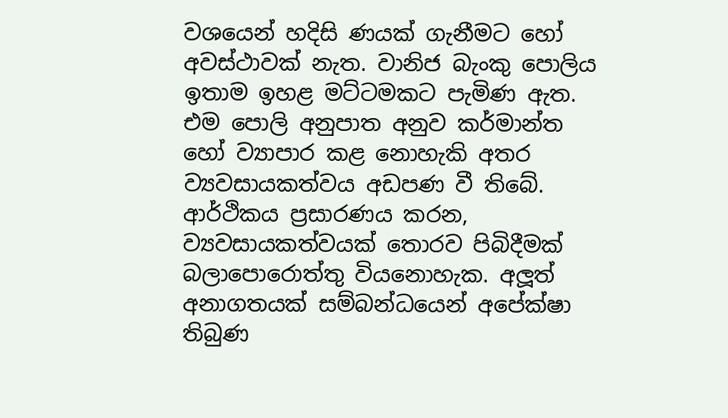වශයෙන් හදිසි ණයක් ගැනීමට හෝ අවස්ථාවක් නැත. වානිජ බැංකු පොලිය ඉතාම ඉහළ මට්ටමකට පැමිණ ඇත. එම පොලි අනුපාත අනුව කර්මාන්ත හෝ ව්‍යාපාර කළ නොහැකි අතර ව්‍යවසායකත්වය අඩපණ වී තිබේ. ආර්ථිකය ප්‍රසාරණය කරන, ව්‍යවසායකත්වයක් තොරව පිබිදීමක් බලාපොරොත්තු වියනොහැක. අලූත් අනාගතයක් සම්බන්ධයෙන් අපේක්ෂා තිබුණ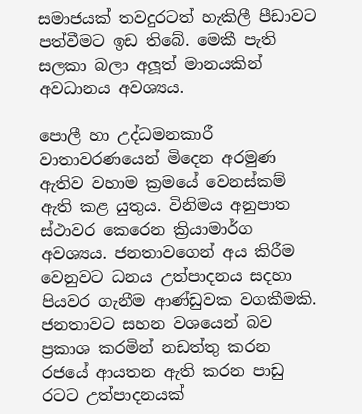සමාජයක් තවදුරටත් හැකිලී පීඩාවට පත්වීමට ඉඩ තිබේ. මෙකී පැති සලකා බලා අලූත් මානයකින් අවධානය අවශ්‍යය.

පොලී හා උද්ධමනකාරී වාතාවරණයෙන් මිදෙන අරමුණ ඇතිව වහාම ක්‍රමයේ වෙනස්කම් ඇති කළ යුතුය. විනිමය අනුපාත ස්ථාවර කෙරෙන ක්‍රියාමාර්ග අවශ්‍යය. ජනතාවගෙන් අය කිරීම වෙනුවට ධනය උත්පාදනය සදහා පියවර ගැනීම ආණ්ඩුවක වගකීමකි. ජනතාවට සහන වශයෙන් බව ප්‍රකාශ කරමින් නඩත්තු කරන රජයේ ආයතන ඇති කරන පාඩු රටට උත්පාදනයක්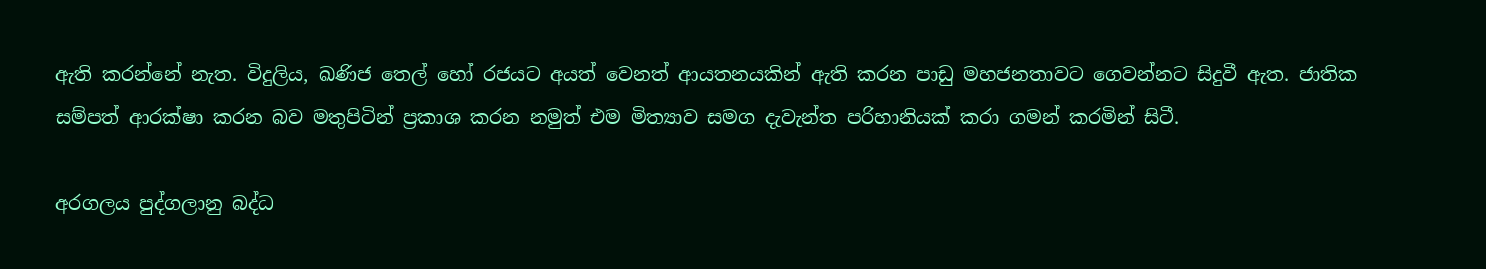ඇති කරන්නේ නැත. විදුලිය, ඛණිජ තෙල් හෝ රජයට අයත් වෙනත් ආයතනයකින් ඇති කරන පාඩු මහජනතාවට ගෙවන්නට සිදුවී ඇත. ජාතික සම්පත් ආරක්ෂා කරන බව මතුපිටින් ප්‍රකාශ කරන නමුත් එම මිත්‍යාව සමග දැවැන්ත පරිහානියක් කරා ගමන් කරමින් සිටී.

අරගලය පුද්ගලානු බද්ධ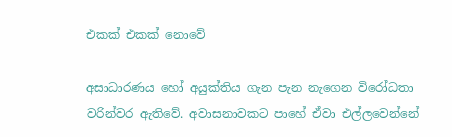එකක් එකක් නොවේ

අසාධාරණය හෝ අයුක්තිය ගැන පැන නැගෙන විරෝධතා වරින්වර ඇතිවේ. අවාසනාවකට පාහේ ඒවා එල්ලවෙන්නේ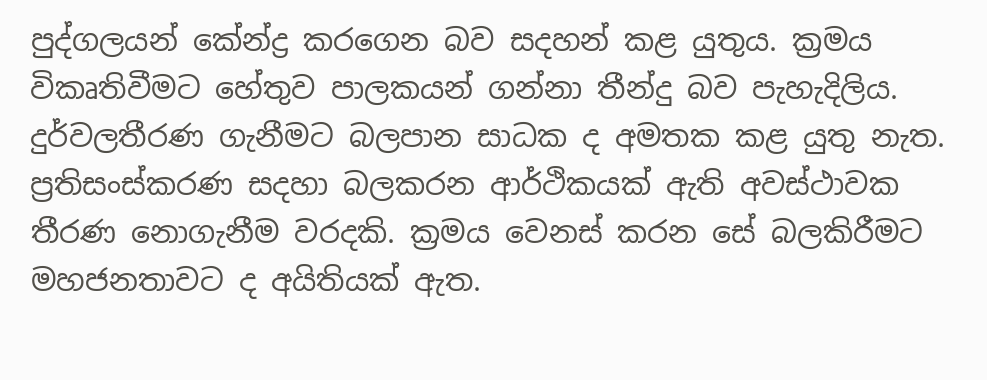පුද්ගලයන් කේන්ද්‍ර කරගෙන බව සදහන් කළ යුතුය. ක්‍රමය විකෘතිවීමට හේතුව පාලකයන් ගන්නා තීන්දු බව පැහැදිලිය. දුර්වලතීරණ ගැනීමට බලපාන සාධක ද අමතක කළ යුතු නැත. ප්‍රතිසංස්කරණ සදහා බලකරන ආර්ථිකයක් ඇති අවස්ථාවක තීරණ නොගැනීම වරදකි. ක්‍රමය වෙනස් කරන සේ බලකිරීමට මහජනතාවට ද අයිතියක් ඇත.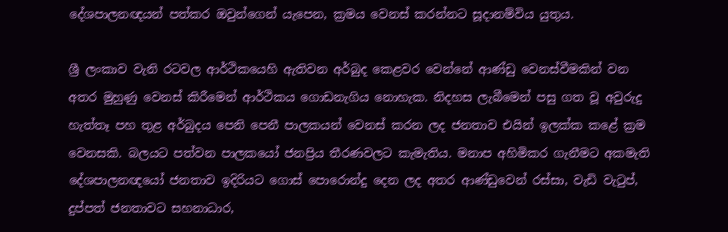දේශපාලනඥයන් පත්කර ඔවුන්ගෙන් යැපෙන, ක්‍රමය වෙනස් කරන්නට සූදානම්විය යුතුය.

ශ්‍රී ලංකාව වැනි රටවල ආර්ථිකයෙහි ඇතිවන අර්බුද කෙළවර වෙන්නේ ආණ්ඩු වෙනස්වීමකින් වන අතර මුහුණු වෙනස් කිරීමෙන් ආර්ථිකය ගොඩනැගිය නොහැක. නිදහස ලැබීමෙන් පසු ගත වූ අවුරුදු හැත්තෑ පහ තුළ අර්බුදය පෙනි පෙනී පාලකයන් වෙනස් කරන ලද ජනතාව එයින් ඉලක්ක කළේ ක්‍රම වෙනසකි. බලයට පත්වන පාලකයෝ ජනප්‍රිය තීරණවලට කැමැතිය. මනාප අහිමිකර ගැනීමට අකමැති දේශපාලනඥයෝ ජනතාව ඉදිරියට ගොස් පොරොන්දු දෙන ලද අතර ආණ්ඩුවෙන් රස්සා, වැඩි වැටුප්, දුප්පත් ජනතාවට සහනාධාර,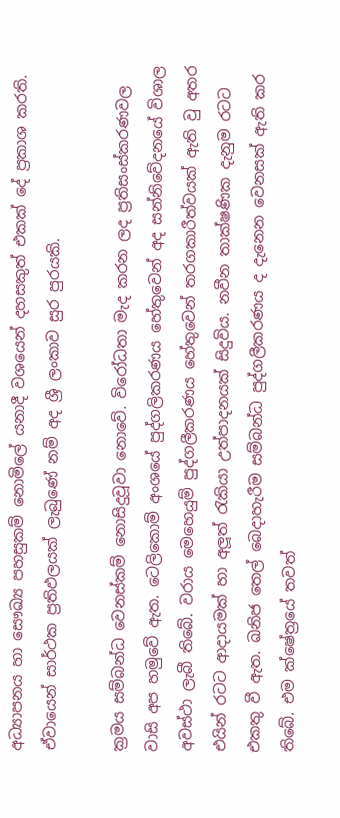අධ්‍යාපනය හා සෞඛ්‍ය පහසුකම් නොමිලේ යනාදී වශයෙන් දහසකුත් එකක් දේ ප්‍රකාශ කරති. ඒවායෙන් සාර්ථක ප්‍රතිඵලයක් ලැබුණේ නම් අද ශ්‍රී ලංකාව සුර පුරයකි.

ක්‍රමය සම්බන්ධ වෙනස්කම් නොසිදුවූවා නොවේ. විරෝධතා මැද කරන ලද ප්‍රතිසංස්කරණවල වාසි අප හමුවේ ඇත. ටෙලිකොම් අංශයේ පුද්ගලිකරණය හේතුවෙන් අද සන්නිවේදනයේ විශාල අවස්ථා ලැබී තිබේ. වරාය මෙහෙයුම් පුද්ගලීකරණය හේතුවෙන් තරගකාරීත්වයක් ඇති වු අතර එයින් රටට ආදායමක් හා අලූත් රැකියා උත්පාදනයක් සිදුවිය. නවීන තාක්ෂණික දැනුම රටට එකතු වී ඇත. ඛනිජ තෙල් බෙදාහැරීම සම්බන්ධ පුද්ගලීකරණය ද දැනෙන වෙනසක් ඇති කර තිබේ. එම ක්ෂේත්‍රයේ තවත්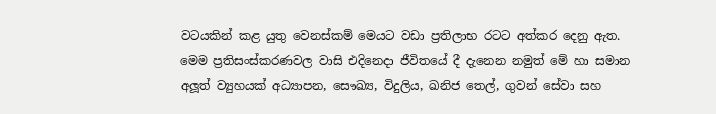වටයකින් කළ යුතු වෙනස්කම් මෙයට වඩා ප්‍රතිලාභ රටට අත්කර දෙනු ඇත. මෙම ප්‍රතිසංස්කරණවල වාසි එදිනෙදා ජීවිතයේ දී දැනෙන නමුත් මේ හා සමාන අලූත් ව්‍යුහයක් අධ්‍යාපන, සෞඛ්‍ය, විදුලිය, ඛනිජ තෙල්, ගුවන් සේවා සහ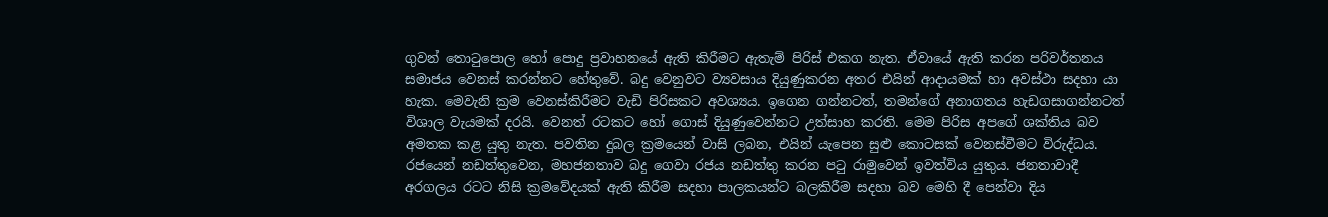ගුවන් තොටුපොල හෝ පොදු ප්‍රවාහනයේ ඇති කිරීමට ඇතැම් පිරිස් එකග නැත. ඒවායේ ඇති කරන පරිවර්තනය සමාජය වෙනස් කරන්නට හේතුවේ. බදු වෙනුවට ව්‍යවසාය දියුණුකරන අතර එයින් ආදායමක් හා අවස්ථා සදහා යා හැක. මෙවැනි ක්‍රම වෙනස්කිරීමට වැඩි පිරිසකට අවශ්‍යය. ඉගෙන ගන්නටත්, තමන්ගේ අනාගතය හැඩගසාගන්නටත් විශාල වැයමක් දරයි. වෙනත් රටකට හෝ ගොස් දියුණුවෙන්නට උත්සාහ කරති. මෙම පිරිස අපගේ ශක්තිය බව අමතක කළ යුතු නැත. පවතින දුබල ක්‍රමයෙන් වාසි ලබන, එයින් යැපෙන සුළු කොටසක් වෙනස්වීමට විරුද්ධය. රජයෙන් නඩත්තුවෙන, මහජනතාව බදු ගෙවා රජය නඩත්තු කරන පටු රාමුවෙන් ඉවත්විය යුතුය. ජනතාවාදී අරගලය රටට නිසි ක්‍රමවේදයක් ඇති කිරීම සදහා පාලකයන්ට බලකිරීම සදහා බව මෙහි දී පෙන්වා දිය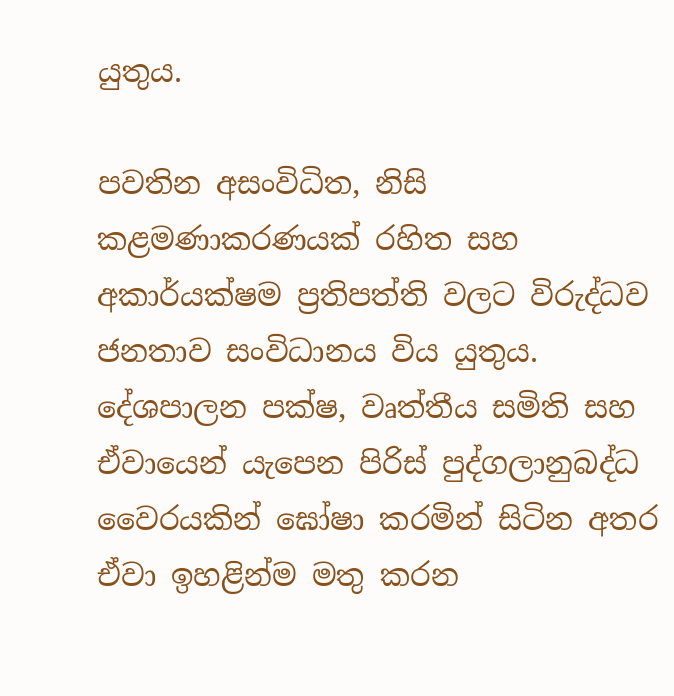යුතුය.

පවතින අසංවිධිත, නිසි කළමණාකරණයක් රහිත සහ අකාර්යක්ෂම ප්‍රතිපත්ති වලට විරුද්ධව ජනතාව සංවිධානය විය යුතුය. දේශපාලන පක්ෂ, වෘත්තීය සමිති සහ ඒවායෙන් යැපෙන පිරිස් පුද්ගලානුබද්ධ වෛරයකින් ඝෝෂා කරමින් සිටින අතර ඒවා ඉහළින්ම මතු කරන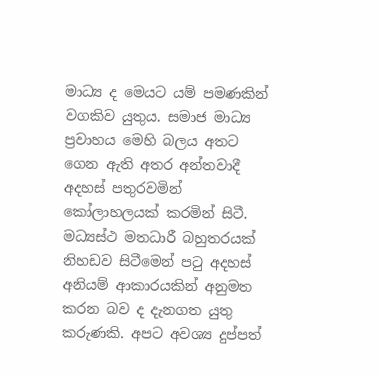මාධ්‍ය ද මෙයට යම් පමණකින් වගකිව යුතුය. සමාජ මාධ්‍ය ප්‍රවාහය මෙහි බලය අතට ගෙන ඇති අතර අන්තවාදී අදහස් පතුරවමින් කෝලාහලයක් කරමින් සිටී. මධ්‍යස්ථ මතධාරී බහුතරයක් නිහඩව සිටීමෙන් පටු අදහස් අනියම් ආකාරයකින් අනුමත කරන බව ද දැනගත යුතු කරුණකි. අපට අවශ්‍ය දුප්පත්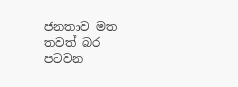ජනතාව මත තවත් බර පටවන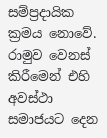සම්ප්‍රදායික ක්‍රමය නොවේ. රාමුව වෙනස් කිරීමෙන් එහි අවස්ථා සමාජයට දෙන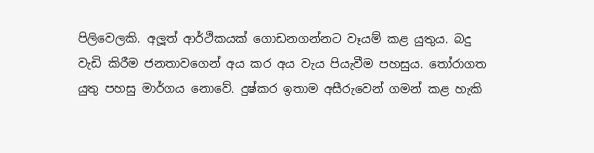පිලිවෙලකි. අලූත් ආර්ථිකයක් ගොඩනගන්නට වෑයම් කළ යුතුය. බදු වැඩි කිරීම ජනතාවගෙන් අය කර අය වැය පියැවීම පහසුය. තෝරාගත යුතු පහසු මාර්ගය නොවේ. දුෂ්කර ඉතාම අසීරුවෙන් ගමන් කළ හැකි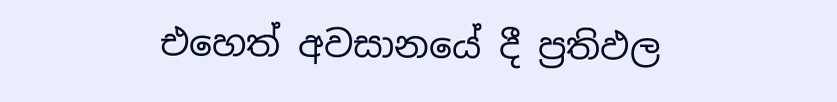එහෙත් අවසානයේ දී ප්‍රතිඵල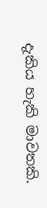දැකිය හැකි මාවතකි.